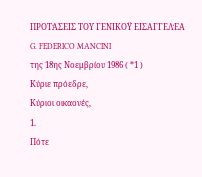ΠΡΟΤΆΣΕΙΣ ΤΟΥ ΓΕΝΙΚΟΫ ΕΙΣΑΓΓΕΛΈΑ
G. FEDERICO MANCINI
της 18ης Νοεμβρίου 1986 ( *1 )
Κύριε πρόεδρε,
Κύριοι οικαονές,
1.
Πότε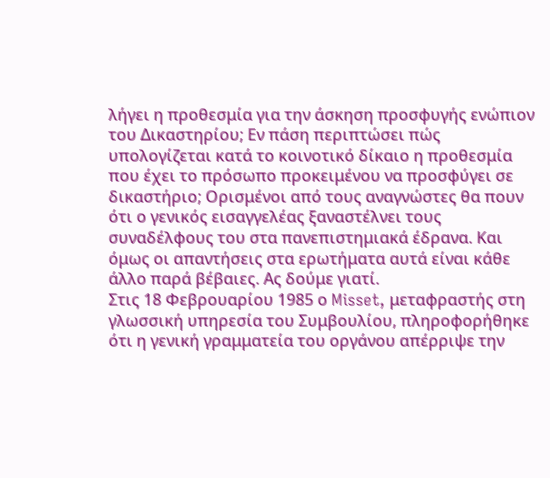λήγει η προθεσμία για την άσκηση προσφυγής ενώπιον του Δικαστηρίου; Εν πάση περιπτώσει πώς υπολογίζεται κατά το κοινοτικό δίκαιο η προθεσμία που έχει το πρόσωπο προκειμένου να προσφύγει σε δικαστήριο; Ορισμένοι από τους αναγνώστες θα πουν ότι ο γενικός εισαγγελέας ξαναστέλνει τους συναδέλφους του στα πανεπιστημιακά έδρανα. Και όμως οι απαντήσεις στα ερωτήματα αυτά είναι κάθε άλλο παρά βέβαιες. Ας δούμε γιατί.
Στις 18 Φεβρουαρίου 1985 ο Misset, μεταφραστής στη γλωσσική υπηρεσία του Συμβουλίου, πληροφορήθηκε ότι η γενική γραμματεία του οργάνου απέρριψε την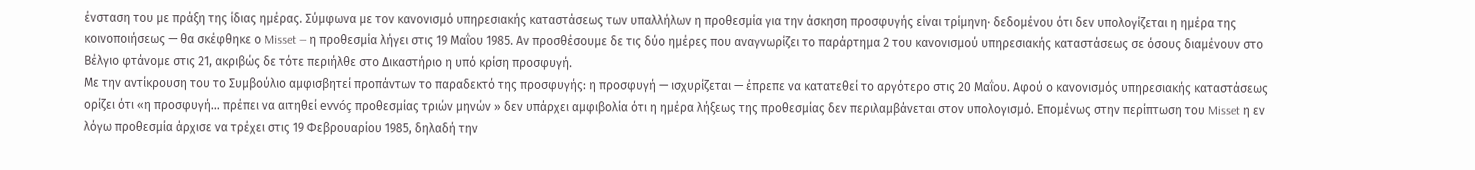ένσταση του με πράξη της ίδιας ημέρας. Σύμφωνα με τον κανονισμό υπηρεσιακής καταστάσεως των υπαλλήλων η προθεσμία για την άσκηση προσφυγής είναι τρίμηνη· δεδομένου ότι δεν υπολογίζεται η ημέρα της κοινοποιήσεως — θα σκέφθηκε ο Misset — η προθεσμία λήγει στις 19 Μαΐου 1985. Αν προσθέσουμε δε τις δύο ημέρες που αναγνωρίζει το παράρτημα 2 του κανονισμού υπηρεσιακής καταστάσεως σε όσους διαμένουν στο Βέλγιο φτάνομε στις 21, ακριβώς δε τότε περιήλθε στο Δικαστήριο η υπό κρίση προσφυγή.
Με την αντίκρουση του το Συμβούλιο αμφισβητεί προπάντων το παραδεκτό της προσφυγής: η προσφυγή — ισχυρίζεται — έπρεπε να κατατεθεί το αργότερο στις 20 Μαΐου. Αφού ο κανονισμός υπηρεσιακής καταστάσεως ορίζει ότι «η προσφυγή... πρέπει να αιτηθεί evvóç προθεσμίας τριών μηνών » δεν υπάρχει αμφιβολία ότι η ημέρα λήξεως της προθεσμίας δεν περιλαμβάνεται στον υπολογισμό. Επομένως στην περίπτωση του Misset η εν λόγω προθεσμία άρχισε να τρέχει στις 19 Φεβρουαρίου 1985, δηλαδή την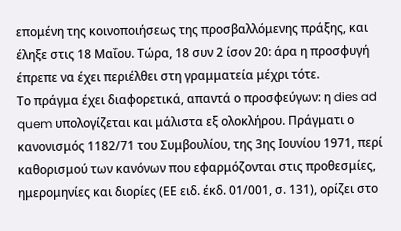επομένη της κοινοποιήσεως της προσβαλλόμενης πράξης, και έληξε στις 18 Μαΐου. Τώρα, 18 συν 2 ίσον 20: άρα η προσφυγή έπρεπε να έχει περιέλθει στη γραμματεία μέχρι τότε.
Το πράγμα έχει διαφορετικά, απαντά ο προσφεύγων: η dies ad quem υπολογίζεται και μάλιστα εξ ολοκλήρου. Πράγματι ο κανονισμός 1182/71 του Συμβουλίου, της 3ης Ιουνίου 1971, περί καθορισμού των κανόνων που εφαρμόζονται στις προθεσμίες, ημερομηνίες και διορίες (ΕΕ ειδ. έκδ. 01/001, σ. 131), ορίζει στο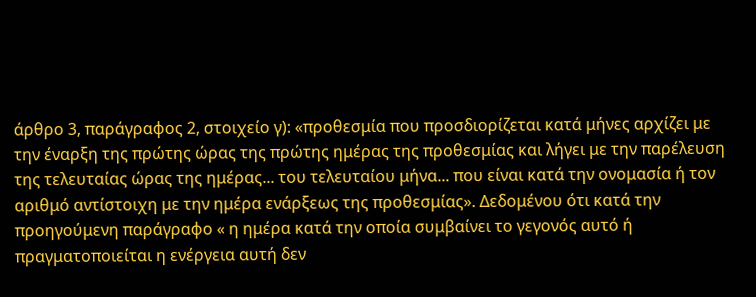άρθρο 3, παράγραφος 2, στοιχείο γ): «προθεσμία που προσδιορίζεται κατά μήνες αρχίζει με την έναρξη της πρώτης ώρας της πρώτης ημέρας της προθεσμίας και λήγει με την παρέλευση της τελευταίας ώρας της ημέρας... του τελευταίου μήνα... που είναι κατά την ονομασία ή τον αριθμό αντίστοιχη με την ημέρα ενάρξεως της προθεσμίας». Δεδομένου ότι κατά την προηγούμενη παράγραφο « η ημέρα κατά την οποία συμβαίνει το γεγονός αυτό ή πραγματοποιείται η ενέργεια αυτή δεν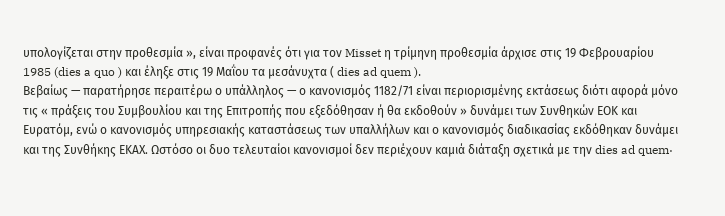υπολογίζεται στην προθεσμία », είναι προφανές ότι για τον Misset η τρίμηνη προθεσμία άρχισε στις 19 Φεβρουαρίου 1985 (dies a quo ) και έληξε στις 19 Μαΐου τα μεσάνυχτα ( dies ad quem ).
Βεβαίως — παρατήρησε περαιτέρω ο υπάλληλος — ο κανονισμός 1182/71 είναι περιορισμένης εκτάσεως διότι αφορά μόνο τις « πράξεις του Συμβουλίου και της Επιτροπής που εξεδόθησαν ή θα εκδοθούν » δυνάμει των Συνθηκών ΕΟΚ και Ευρατόμ, ενώ ο κανονισμός υπηρεσιακής καταστάσεως των υπαλλήλων και ο κανονισμός διαδικασίας εκδόθηκαν δυνάμει και της Συνθήκης ΕΚΑΧ. Ωστόσο οι δυο τελευταίοι κανονισμοί δεν περιέχουν καμιά διάταξη σχετικά με την dies ad quem·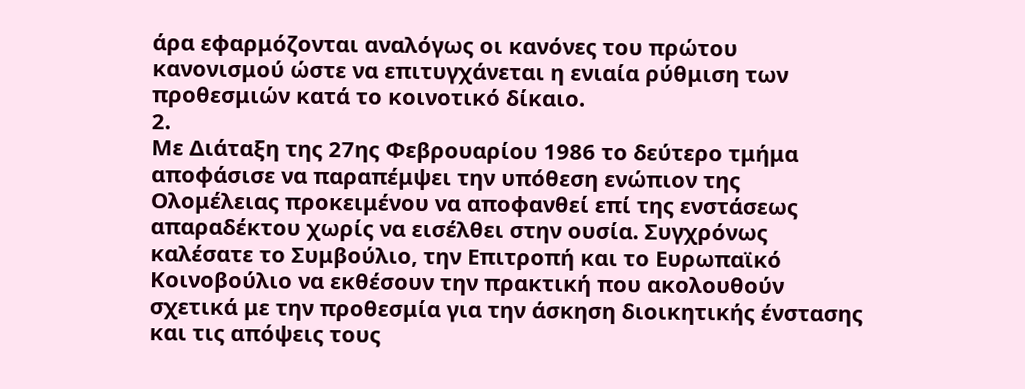άρα εφαρμόζονται αναλόγως οι κανόνες του πρώτου κανονισμού ώστε να επιτυγχάνεται η ενιαία ρύθμιση των προθεσμιών κατά το κοινοτικό δίκαιο.
2.
Με Διάταξη της 27ης Φεβρουαρίου 1986 το δεύτερο τμήμα αποφάσισε να παραπέμψει την υπόθεση ενώπιον της Ολομέλειας προκειμένου να αποφανθεί επί της ενστάσεως απαραδέκτου χωρίς να εισέλθει στην ουσία. Συγχρόνως καλέσατε το Συμβούλιο, την Επιτροπή και το Ευρωπαϊκό Κοινοβούλιο να εκθέσουν την πρακτική που ακολουθούν σχετικά με την προθεσμία για την άσκηση διοικητικής ένστασης και τις απόψεις τους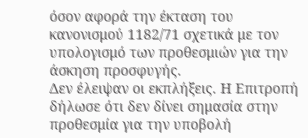όσον αφορά την έκταση του κανονισμού 1182/71 σχετικά με τον υπολογισμό των προθεσμιών για την άσκηση προσφυγής.
Δεν έλειψαν οι εκπλήξεις. Η Επιτροπή δήλωσε ότι δεν δίνει σημασία στην προθεσμία για την υποβολή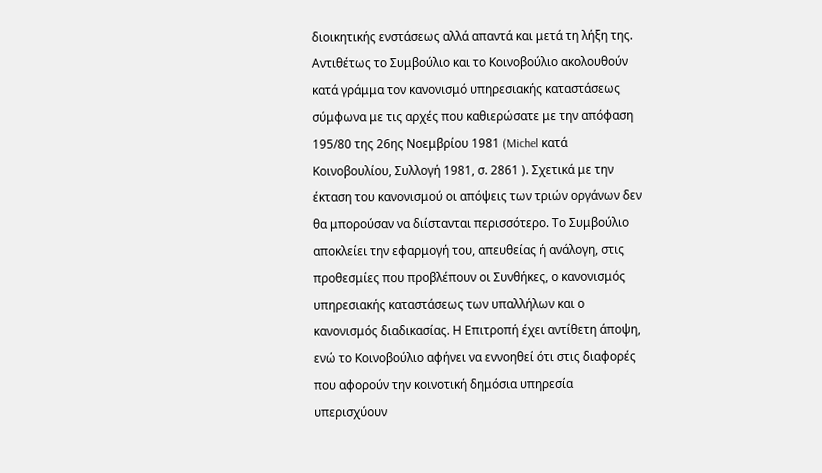διοικητικής ενστάσεως αλλά απαντά και μετά τη λήξη της. Αντιθέτως το Συμβούλιο και το Κοινοβούλιο ακολουθούν κατά γράμμα τον κανονισμό υπηρεσιακής καταστάσεως σύμφωνα με τις αρχές που καθιερώσατε με την απόφαση 195/80 της 26ης Νοεμβρίου 1981 (Michel κατά Κοινοβουλίου, Συλλογή 1981, σ. 2861 ). Σχετικά με την έκταση του κανονισμού οι απόψεις των τριών οργάνων δεν θα μπορούσαν να διίστανται περισσότερο. Το Συμβούλιο αποκλείει την εφαρμογή του, απευθείας ή ανάλογη, στις προθεσμίες που προβλέπουν οι Συνθήκες, ο κανονισμός υπηρεσιακής καταστάσεως των υπαλλήλων και ο κανονισμός διαδικασίας. Η Επιτροπή έχει αντίθετη άποψη, ενώ το Κοινοβούλιο αφήνει να εννοηθεί ότι στις διαφορές που αφορούν την κοινοτική δημόσια υπηρεσία υπερισχύουν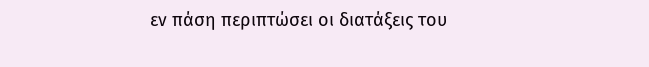εν πάση περιπτώσει οι διατάξεις του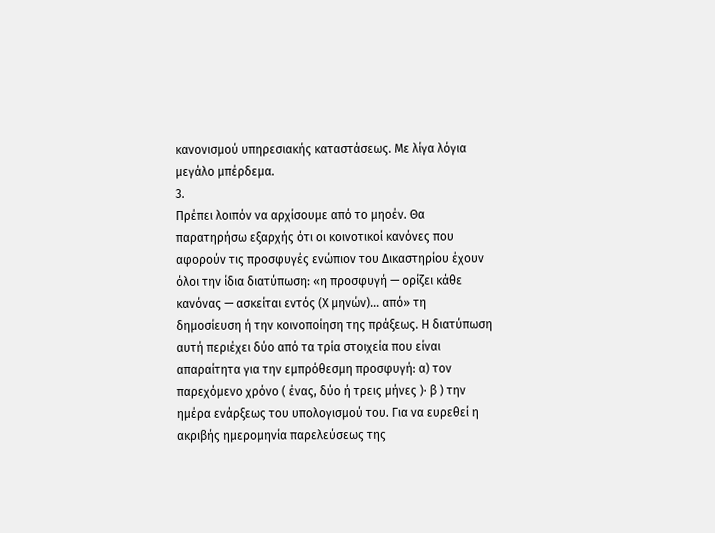κανονισμού υπηρεσιακής καταστάσεως. Με λίγα λόγια μεγάλο μπέρδεμα.
3.
Πρέπει λοιπόν να αρχίσουμε από το μηοέν. Θα παρατηρήσω εξαρχής ότι οι κοινοτικοί κανόνες που αφορούν τις προσφυγές ενώπιον του Δικαστηρίου έχουν όλοι την ίδια διατύπωση: «η προσφυγή — ορίζει κάθε κανόνας — ασκείται εντός (Χ μηνών)... από» τη δημοσίευση ή την κοινοποίηση της πράξεως. Η διατύπωση αυτή περιέχει δύο από τα τρία στοιχεία που είναι απαραίτητα για την εμπρόθεσμη προσφυγή: α) τον παρεχόμενο χρόνο ( ένας, δύο ή τρεις μήνες )· β ) την ημέρα ενάρξεως του υπολογισμού του. Για να ευρεθεί η ακριβής ημερομηνία παρελεύσεως της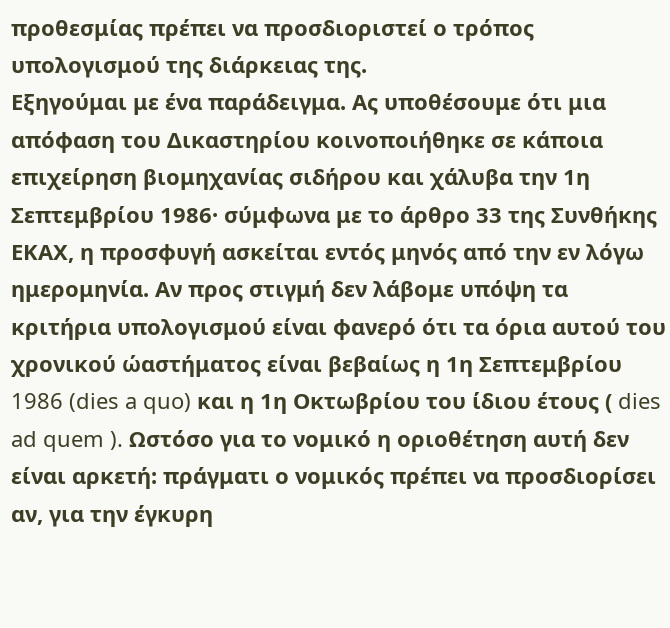προθεσμίας πρέπει να προσδιοριστεί ο τρόπος υπολογισμού της διάρκειας της.
Εξηγούμαι με ένα παράδειγμα. Ας υποθέσουμε ότι μια απόφαση του Δικαστηρίου κοινοποιήθηκε σε κάποια επιχείρηση βιομηχανίας σιδήρου και χάλυβα την 1η Σεπτεμβρίου 1986· σύμφωνα με το άρθρο 33 της Συνθήκης ΕΚΑΧ, η προσφυγή ασκείται εντός μηνός από την εν λόγω ημερομηνία. Αν προς στιγμή δεν λάβομε υπόψη τα κριτήρια υπολογισμού είναι φανερό ότι τα όρια αυτού του χρονικού ώαστήματος είναι βεβαίως η 1η Σεπτεμβρίου 1986 (dies a quo) και η 1η Οκτωβρίου του ίδιου έτους ( dies ad quem ). Ωστόσο για το νομικό η οριοθέτηση αυτή δεν είναι αρκετή: πράγματι ο νομικός πρέπει να προσδιορίσει αν, για την έγκυρη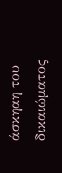άσκηαη του δικαιώματος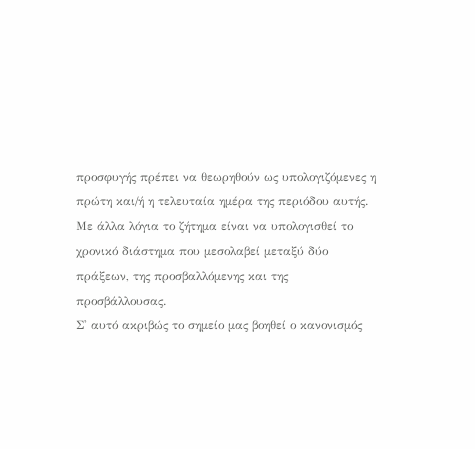προσφυγής πρέπει να θεωρηθούν ως υπολογιζόμενες η πρώτη και/ή η τελευταία ημέρα της περιόδου αυτής. Με άλλα λόγια το ζήτημα είναι να υπολογισθεί το χρονικό διάστημα που μεσολαβεί μεταξύ δύο πράξεων, της προσβαλλόμενης και της προσβάλλουσας.
Σ' αυτό ακριβώς το σημείο μας βοηθεί ο κανονισμός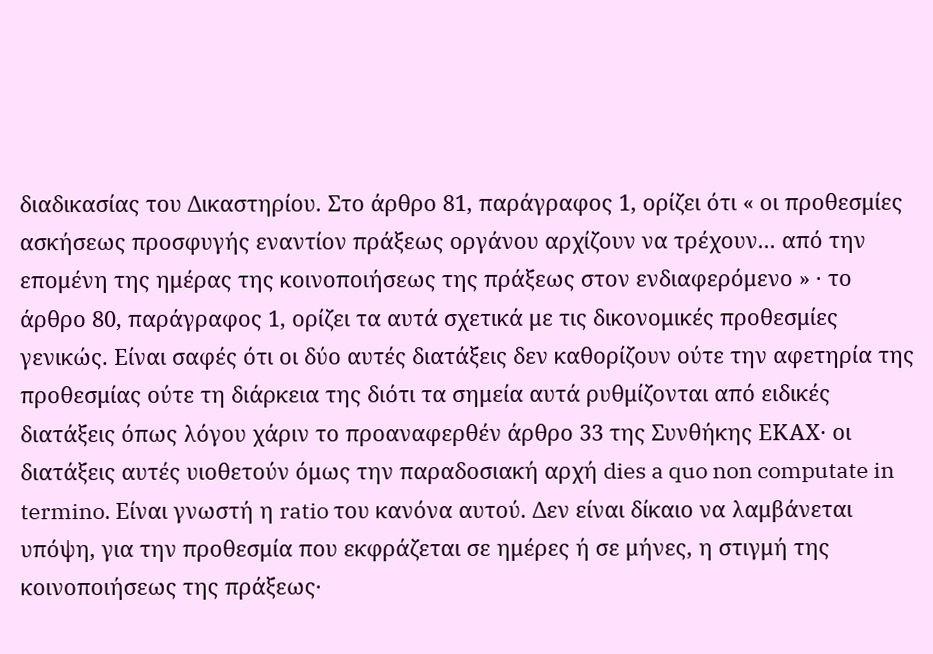διαδικασίας του Δικαστηρίου. Στο άρθρο 81, παράγραφος 1, ορίζει ότι « οι προθεσμίες ασκήσεως προσφυγής εναντίον πράξεως οργάνου αρχίζουν να τρέχουν... από την επομένη της ημέρας της κοινοποιήσεως της πράξεως στον ενδιαφερόμενο » · το άρθρο 80, παράγραφος 1, ορίζει τα αυτά σχετικά με τις δικονομικές προθεσμίες γενικώς. Είναι σαφές ότι οι δύο αυτές διατάξεις δεν καθορίζουν ούτε την αφετηρία της προθεσμίας ούτε τη διάρκεια της διότι τα σημεία αυτά ρυθμίζονται από ειδικές διατάξεις όπως λόγου χάριν το προαναφερθέν άρθρο 33 της Συνθήκης ΕΚΑΧ· οι διατάξεις αυτές υιοθετούν όμως την παραδοσιακή αρχή dies a quo non computate in termino. Είναι γνωστή η ratio του κανόνα αυτού. Δεν είναι δίκαιο να λαμβάνεται υπόψη, για την προθεσμία που εκφράζεται σε ημέρες ή σε μήνες, η στιγμή της κοινοποιήσεως της πράξεως·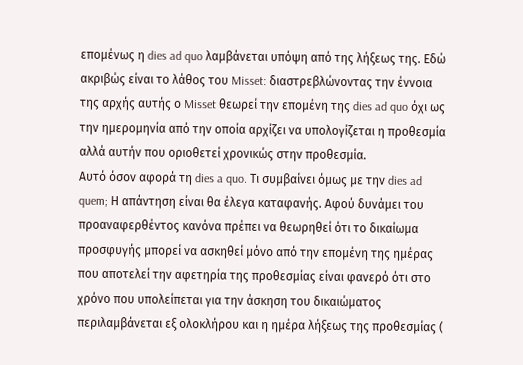επομένως η dies ad quo λαμβάνεται υπόψη από της λήξεως της. Εδώ ακριβώς είναι το λάθος του Misset: διαστρεβλώνοντας την έννοια της αρχής αυτής ο Misset θεωρεί την επομένη της dies ad quo όχι ως την ημερομηνία από την οποία αρχίζει να υπολογίζεται η προθεσμία αλλά αυτήν που οριοθετεί χρονικώς στην προθεσμία.
Αυτό όσον αφορά τη dies a quo. Τι συμβαίνει όμως με την dies ad quem; Η απάντηση είναι θα έλεγα καταφανής. Αφού δυνάμει του προαναφερθέντος κανόνα πρέπει να θεωρηθεί ότι το δικαίωμα προσφυγής μπορεί να ασκηθεί μόνο από την επομένη της ημέρας που αποτελεί την αφετηρία της προθεσμίας είναι φανερό ότι στο χρόνο που υπολείπεται για την άσκηση του δικαιώματος περιλαμβάνεται εξ ολοκλήρου και η ημέρα λήξεως της προθεσμίας (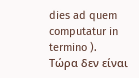dies ad quem computatur in termino ).
Τώρα δεν είναι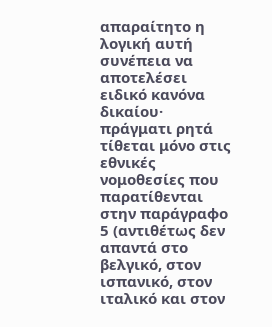απαραίτητο η λογική αυτή συνέπεια να αποτελέσει ειδικό κανόνα δικαίου· πράγματι ρητά τίθεται μόνο στις εθνικές νομοθεσίες που παρατίθενται στην παράγραφο 5 (αντιθέτως δεν απαντά στο βελγικό, στον ισπανικό, στον ιταλικό και στον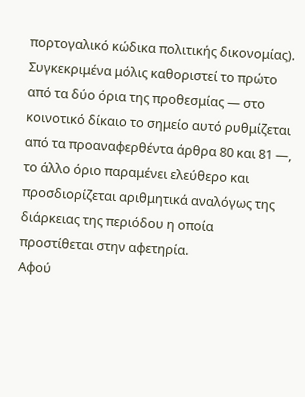πορτογαλικό κώδικα πολιτικής δικονομίας). Συγκεκριμένα μόλις καθοριστεί το πρώτο από τα δύο όρια της προθεσμίας — στο κοινοτικό δίκαιο το σημείο αυτό ρυθμίζεται από τα προαναφερθέντα άρθρα 80 και 81 —, το άλλο όριο παραμένει ελεύθερο και προσδιορίζεται αριθμητικά αναλόγως της διάρκειας της περιόδου η οποία προστίθεται στην αφετηρία.
Αφού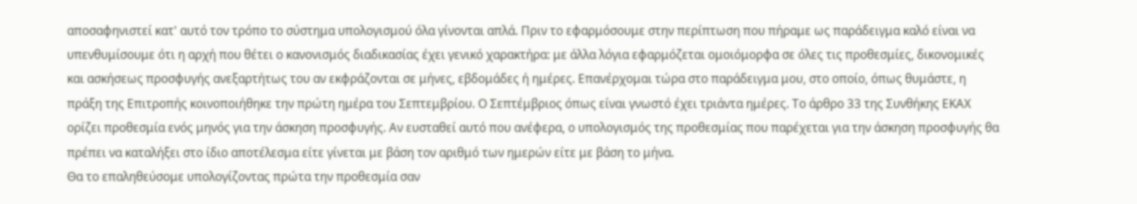αποσαφηνιστεί κατ' αυτό τον τρόπο το σύστημα υπολογισμού όλα γίνονται απλά. Πριν το εφαρμόσουμε στην περίπτωση που πήραμε ως παράδειγμα καλό είναι να υπενθυμίσουμε ότι η αρχή που θέτει ο κανονισμός διαδικασίας έχει γενικό χαρακτήρα: με άλλα λόγια εφαρμόζεται ομοιόμορφα σε όλες τις προθεσμίες, δικονομικές και ασκήσεως προσφυγής ανεξαρτήτως του αν εκφράζονται σε μήνες, εβδομάδες ή ημέρες. Επανέρχομαι τώρα στο παράδειγμα μου, στο οποίο, όπως θυμάστε, η πράξη της Επιτροπής κοινοποιήθηκε την πρώτη ημέρα του Σεπτεμβρίου. Ο Σεπτέμβριος όπως είναι γνωστό έχει τριάντα ημέρες. Το άρθρο 33 της Συνθήκης ΕΚΑΧ ορίζει προθεσμία ενός μηνός για την άσκηση προσφυγής. Αν ευσταθεί αυτό που ανέφερα, ο υπολογισμός της προθεσμίας που παρέχεται για την άσκηση προσφυγής θα πρέπει να καταλήξει στο ίδιο αποτέλεσμα είτε γίνεται με βάση τον αριθμό των ημερών είτε με βάση το μήνα.
Θα το επαληθεύσομε υπολογίζοντας πρώτα την προθεσμία σαν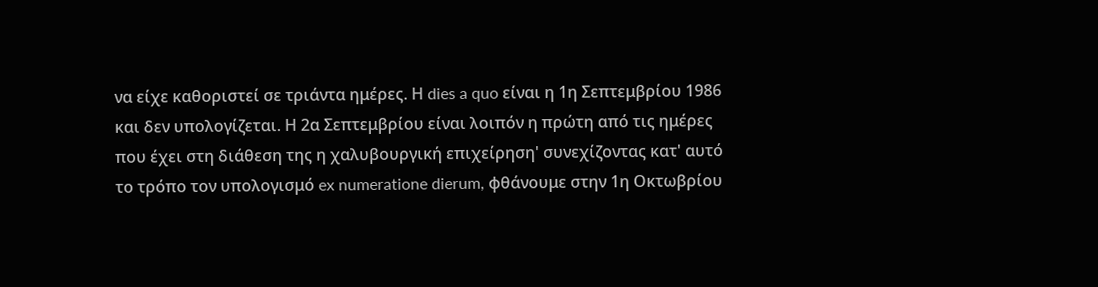να είχε καθοριστεί σε τριάντα ημέρες. Η dies a quo είναι η 1η Σεπτεμβρίου 1986 και δεν υπολογίζεται. Η 2α Σεπτεμβρίου είναι λοιπόν η πρώτη από τις ημέρες που έχει στη διάθεση της η χαλυβουργική επιχείρηση' συνεχίζοντας κατ' αυτό το τρόπο τον υπολογισμό ex numeratione dierum, φθάνουμε στην 1η Οκτωβρίου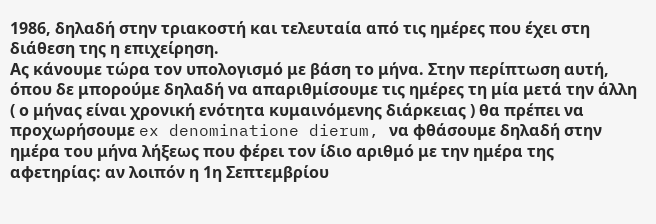1986, δηλαδή στην τριακοστή και τελευταία από τις ημέρες που έχει στη διάθεση της η επιχείρηση.
Ας κάνουμε τώρα τον υπολογισμό με βάση το μήνα. Στην περίπτωση αυτή, όπου δε μπορούμε δηλαδή να απαριθμίσουμε τις ημέρες τη μία μετά την άλλη ( ο μήνας είναι χρονική ενότητα κυμαινόμενης διάρκειας ) θα πρέπει να προχωρήσουμε ex denominatione dierum, να φθάσουμε δηλαδή στην ημέρα του μήνα λήξεως που φέρει τον ίδιο αριθμό με την ημέρα της αφετηρίας: αν λοιπόν η 1η Σεπτεμβρίου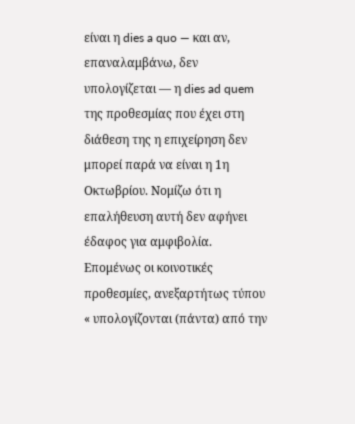είναι η dies a quo — και αν, επαναλαμβάνω, δεν υπολογίζεται — η dies ad quem της προθεσμίας που έχει στη διάθεση της η επιχείρηση δεν μπορεί παρά να είναι η 1η Οκτωβρίου. Νομίζω ότι η επαλήθευση αυτή δεν αφήνει έδαφος για αμφιβολία. Επομένως οι κοινοτικές προθεσμίες, ανεξαρτήτως τύπου « υπολογίζονται (πάντα) από την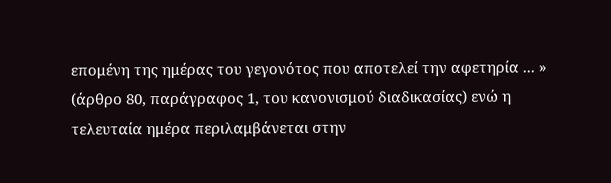επομένη της ημέρας του γεγονότος που αποτελεί την αφετηρία ... » (άρθρο 80, παράγραφος 1, του κανονισμού διαδικασίας) ενώ η τελευταία ημέρα περιλαμβάνεται στην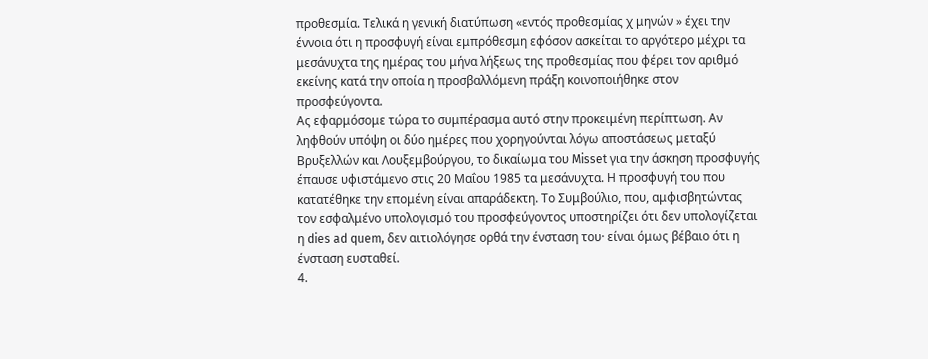προθεσμία. Τελικά η γενική διατύπωση «εντός προθεσμίας χ μηνών » έχει την έννοια ότι η προσφυγή είναι εμπρόθεσμη εφόσον ασκείται το αργότερο μέχρι τα μεσάνυχτα της ημέρας του μήνα λήξεως της προθεσμίας που φέρει τον αριθμό εκείνης κατά την οποία η προσβαλλόμενη πράξη κοινοποιήθηκε στον προσφεύγοντα.
Ας εφαρμόσομε τώρα το συμπέρασμα αυτό στην προκειμένη περίπτωση. Αν ληφθούν υπόψη οι δύο ημέρες που χορηγούνται λόγω αποστάσεως μεταξύ Βρυξελλών και Λουξεμβούργου, το δικαίωμα του Misset για την άσκηση προσφυγής έπαυσε υφιστάμενο στις 20 Μαΐου 1985 τα μεσάνυχτα. Η προσφυγή του που κατατέθηκε την επομένη είναι απαράδεκτη. Το Συμβούλιο, που, αμφισβητώντας τον εσφαλμένο υπολογισμό του προσφεύγοντος υποστηρίζει ότι δεν υπολογίζεται η dies ad quem, δεν αιτιολόγησε ορθά την ένσταση του· είναι όμως βέβαιο ότι η ένσταση ευσταθεί.
4.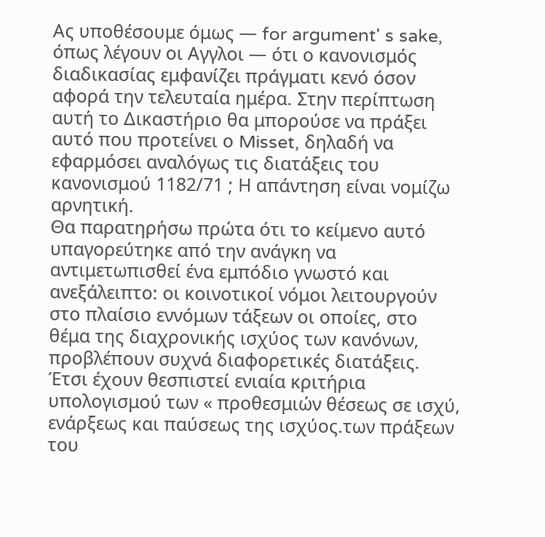Ας υποθέσουμε όμως — for argument' s sake, όπως λέγουν οι Αγγλοι — ότι ο κανονισμός διαδικασίας εμφανίζει πράγματι κενό όσον αφορά την τελευταία ημέρα. Στην περίπτωση αυτή το Δικαστήριο θα μπορούσε να πράξει αυτό που προτείνει ο Misset, δηλαδή να εφαρμόσει αναλόγως τις διατάξεις του κανονισμού 1182/71 ; Η απάντηση είναι νομίζω αρνητική.
Θα παρατηρήσω πρώτα ότι το κείμενο αυτό υπαγορεύτηκε από την ανάγκη να αντιμετωπισθεί ένα εμπόδιο γνωστό και ανεξάλειπτο: οι κοινοτικοί νόμοι λειτουργούν στο πλαίσιο εννόμων τάξεων οι οποίες, στο θέμα της διαχρονικής ισχύος των κανόνων, προβλέπουν συχνά διαφορετικές διατάξεις. Έτσι έχουν θεσπιστεί ενιαία κριτήρια υπολογισμού των « προθεσμιών θέσεως σε ισχύ, ενάρξεως και παύσεως της ισχύος.των πράξεων του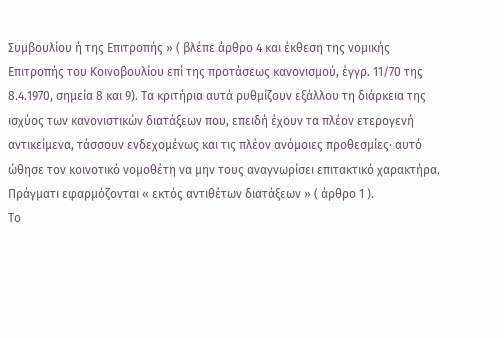Συμβουλίου ή της Επιτροπής » ( βλέπε άρθρο 4 και έκθεση της νομικής Επιτροπής του Κοινοβουλίου επί της προτάσεως κανονισμού, έγγρ. 11/70 της 8.4.1970, σημεία 8 και 9). Τα κριτήρια αυτά ρυθμίζουν εξάλλου τη διάρκεια της ισχύος των κανονιστικών διατάξεων που, επειδή έχουν τα πλέον ετερογενή αντικείμενα, τάσσουν ενδεχομένως και τις πλέον ανόμοιες προθεσμίες· αυτό ώθησε τον κοινοτικό νομοθέτη να μην τους αναγνωρίσει επιτακτικό χαρακτήρα. Πράγματι εφαρμόζονται « εκτός αντιθέτων διατάξεων » ( άρθρο 1 ).
Το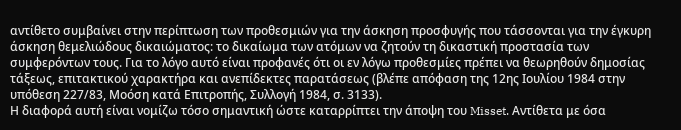αντίθετο συμβαίνει στην περίπτωση των προθεσμιών για την άσκηση προσφυγής που τάσσονται για την έγκυρη άσκηση θεμελιώδους δικαιώματος: το δικαίωμα των ατόμων να ζητούν τη δικαστική προστασία των συμφερόντων τους. Για το λόγο αυτό είναι προφανές ότι οι εν λόγω προθεσμίες πρέπει να θεωρηθούν δημοσίας τάξεως, επιτακτικού χαρακτήρα και ανεπίδεκτες παρατάσεως (βλέπε απόφαση της 12ης Ιουλίου 1984 στην υπόθεση 227/83, Μοόση κατά Επιτροπής, Συλλογή 1984, σ. 3133).
Η διαφορά αυτή είναι νομίζω τόσο σημαντική ώστε καταρρίπτει την άποψη του Misset. Αντίθετα με όσα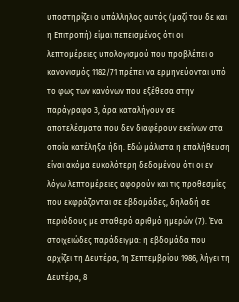υποστηρίζει ο υπάλληλος αυτός (μαζί του δε και η Επιτροπή) είμαι πεπεισμένος ότι οι λεπτομέρειες υπολογισμού που προβλέπει ο κανονισμός 1182/71 πρέπει να ερμηνεύονται υπό το φως των κανόνων που εξέθεσα στην παράγραφο 3, άρα καταλήγουν σε αποτελέσματα που δεν διαφέρουν εκείνων στα οποία κατέληξα ήδη. Εδώ μάλιστα η επαλήθευση είναι ακόμα ευκολότερη δεδομένου ότι οι εν λόγω λεπτομέρειες αφορούν και τις προθεσμίες που εκφράζονται σε εβδομάδες, δηλαδή σε περιόδους με σταθερό αριθμό ημερών (7). Ένα στοιχειώδες παράδειγμα: η εβδομάδα που αρχίζει τη Δευτέρα, 1η Σεπτεμβρίου 1986, λήγει τη Δευτέρα, 8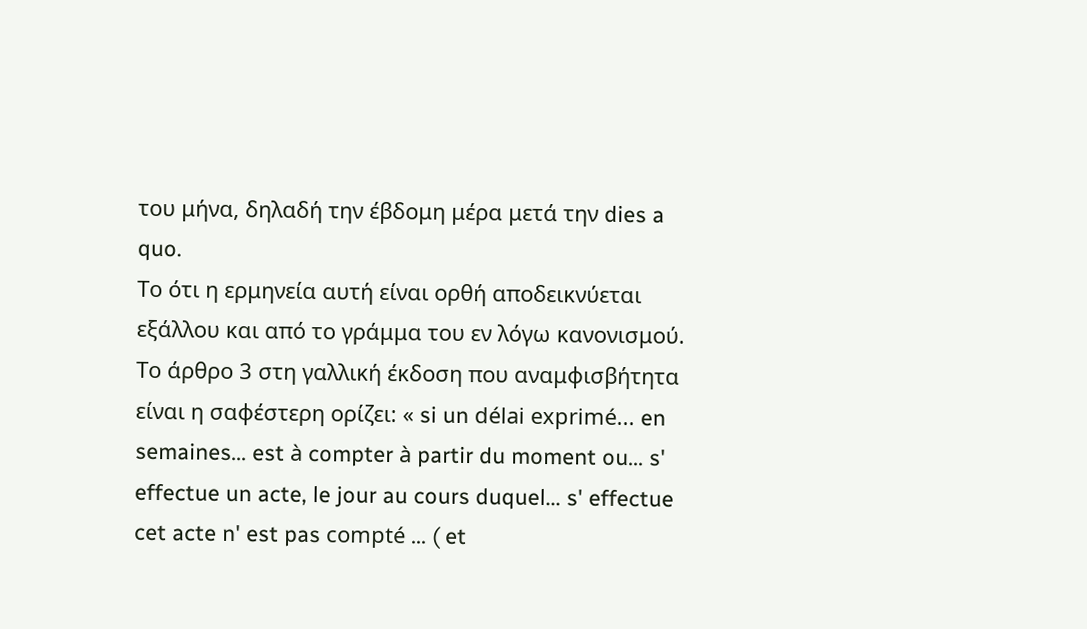του μήνα, δηλαδή την έβδομη μέρα μετά την dies a quo.
Το ότι η ερμηνεία αυτή είναι ορθή αποδεικνύεται εξάλλου και από το γράμμα του εν λόγω κανονισμού. Το άρθρο 3 στη γαλλική έκδοση που αναμφισβήτητα είναι η σαφέστερη ορίζει: « si un délai exprimé... en semaines... est à compter à partir du moment ou... s' effectue un acte, le jour au cours duquel... s' effectue cet acte n' est pas compté ... ( et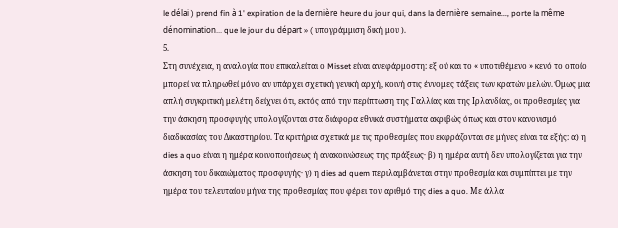le délai ) prend fin à 1' expiration de la dernière heure du jour qui, dans la dernière semaine..., porte la même dénomination... que le jour du départ » ( υπογράμμιση δική μου ).
5.
Στη συνέχεια, η αναλογία που επικαλείται ο Misset είναι ανεφάρμοστη: εξ ού και το « υποτιθέμενο » κενό το οποίο μπορεί να πληρωθεί μόνο αν υπάρχει σχετική γενική αρχή, κοινή στις έννομες τάξεις των κρατών μελών. Όμως μια απλή συγκριτική μελέτη δείχνει ότι, εκτός από την περίπτωση της Γαλλίας και της Ιρλανδίας, οι προθεσμίες για την άσκηση προσφυγής υπολογίζονται στα διάφορα εθνικά συστήματα ακριβώς όπως και στον κανονισμό διαδικασίας του Δικαστηρίου. Τα κριτήρια σχετικά με τις προθεσμίες που εκφράζονται σε μήνες είναι τα εξής: α) η dies a quo είναι η ημέρα κοινοποιήσεως ή ανακοινώσεως της πράξεως· β) η ημέρα αυτή δεν υπολογίζεται για την άσκηση του δικαιώματος προσφυγής· γ) η dies ad quem περιλαμβάνεται στην προθεσμία και συμπίπτει με την ημέρα του τελευταίου μήνα της προθεσμίας που φέρει τον αριθμό της dies a quo. Με άλλα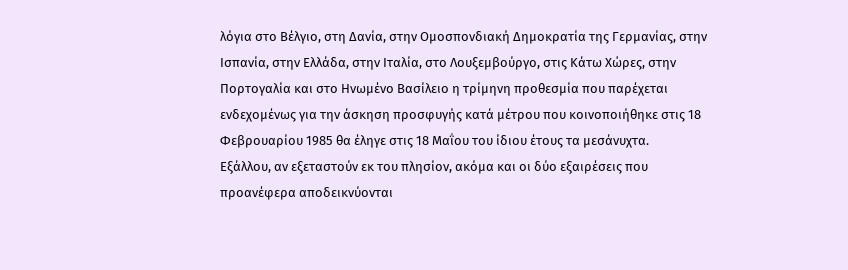λόγια στο Βέλγιο, στη Δανία, στην Ομοσπονδιακή Δημοκρατία της Γερμανίας, στην Ισπανία, στην Ελλάδα, στην Ιταλία, στο Λουξεμβούργο, στις Κάτω Χώρες, στην Πορτογαλία και στο Ηνωμένο Βασίλειο η τρίμηνη προθεσμία που παρέχεται ενδεχομένως για την άσκηση προσφυγής κατά μέτρου που κοινοποιήθηκε στις 18 Φεβρουαρίου 1985 θα έληγε στις 18 Μαΐου του ίδιου έτους τα μεσάνυχτα.
Εξάλλου, αν εξεταστούν εκ του πλησίον, ακόμα και οι δύο εξαιρέσεις που προανέφερα αποδεικνύονται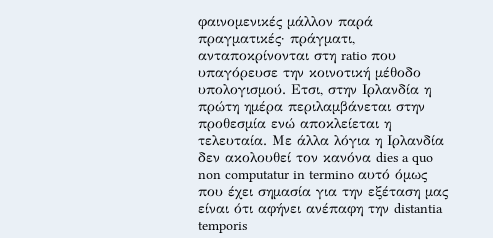φαινομενικές μάλλον παρά πραγματικές· πράγματι, ανταποκρίνονται στη ratio που υπαγόρευσε την κοινοτική μέθοδο υπολογισμού. Ετσι, στην Ιρλανδία η πρώτη ημέρα περιλαμβάνεται στην προθεσμία ενώ αποκλείεται η τελευταία. Με άλλα λόγια η Ιρλανδία δεν ακολουθεί τον κανόνα dies a quo non computatur in termino αυτό όμως που έχει σημασία για την εξέταση μας είναι ότι αφήνει ανέπαφη την distantia temporis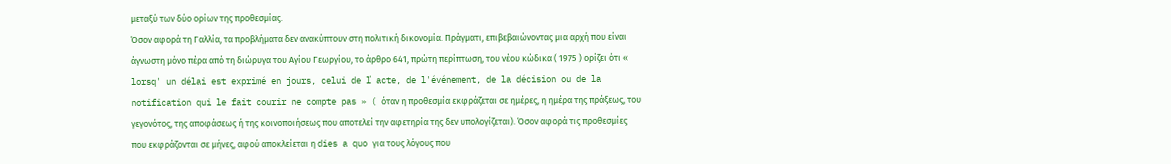μεταξύ των δύο ορίων της προθεσμίας.
Όσον αφορά τη Γαλλία, τα προβλήματα δεν ανακύπτουν στη πολιτική δικονομία. Πράγματι, επιβεβαιώνοντας μια αρχή που είναι άγνωστη μόνο πέρα από τη διώρυγα του Αγίου Γεωργίου, το άρθρο 641, πρώτη περίπτωση, του νέου κώδικα ( 1975 ) ορίζει ότι « lorsq' un délai est exprimé en jours, celui de ľ acte, de l'événement, de la décision ou de la notification qui le fait courir ne compte pas » ( όταν η προθεσμία εκφράζεται σε ημέρες, η ημέρα της πράξεως, του γεγονότος, της αποφάσεως ή της κοινοποιήσεως που αποτελεί την αφετηρία της δεν υπολογίζεται). Όσον αφορά τις προθεσμίες που εκφράζονται σε μήνες, αφού αποκλείεται η dies a quo για τους λόγους που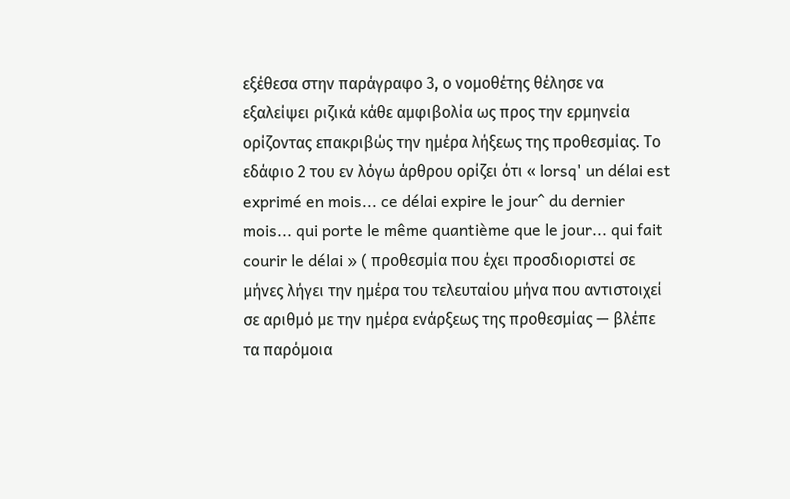εξέθεσα στην παράγραφο 3, ο νομοθέτης θέλησε να εξαλείψει ριζικά κάθε αμφιβολία ως προς την ερμηνεία ορίζοντας επακριβώς την ημέρα λήξεως της προθεσμίας. Το εδάφιο 2 του εν λόγω άρθρου ορίζει ότι « lorsq' un délai est exprimé en mois... ce délai expire le jour^ du dernier mois... qui porte le même quantième que le jour... qui fait courir le délai » ( προθεσμία που έχει προσδιοριστεί σε μήνες λήγει την ημέρα του τελευταίου μήνα που αντιστοιχεί σε αριθμό με την ημέρα ενάρξεως της προθεσμίας — βλέπε τα παρόμοια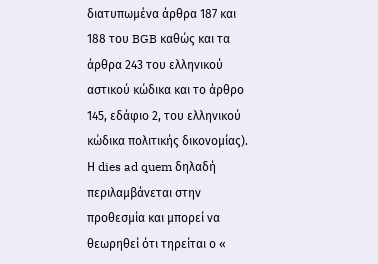διατυπωμένα άρθρα 187 και 188 του BGB καθώς και τα άρθρα 243 του ελληνικού αστικού κώδικα και το άρθρο 145, εδάφιο 2, του ελληνικού κώδικα πολιτικής δικονομίας). Η dies ad quem δηλαδή περιλαμβάνεται στην προθεσμία και μπορεί να θεωρηθεί ότι τηρείται ο «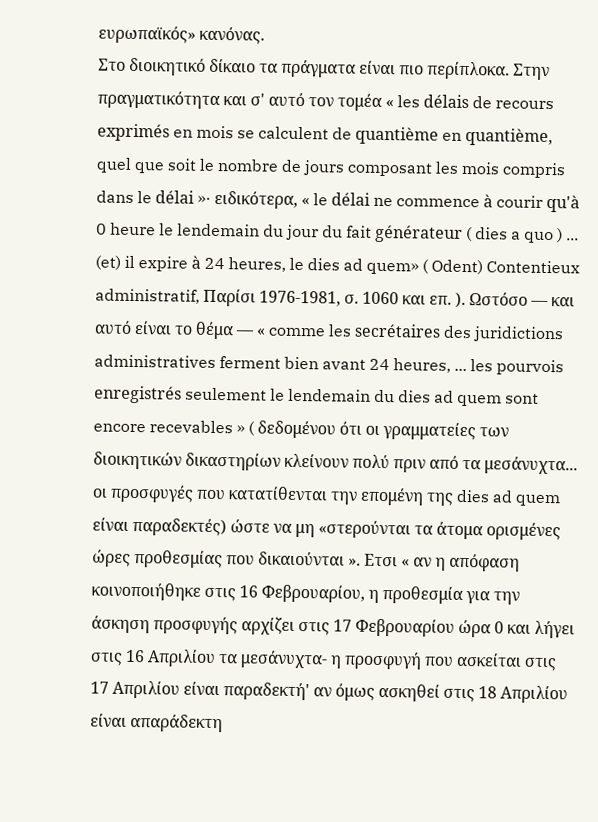ευρωπαϊκός» κανόνας.
Στο διοικητικό δίκαιο τα πράγματα είναι πιο περίπλοκα. Στην πραγματικότητα και σ' αυτό τον τομέα « les délais de recours exprimés en mois se calculent de quantième en quantième, quel que soit le nombre de jours composant les mois compris dans le délai »· ειδικότερα, « le délai ne commence à courir qu'à 0 heure le lendemain du jour du fait générateur ( dies a quo ) ... (et) il expire à 24 heures, le dies ad quem» ( Odent) Contentieux administratif, Παρίσι 1976-1981, σ. 1060 και επ. ). Ωστόσο — και αυτό είναι το θέμα — « comme les secrétaires des juridictions administratives ferment bien avant 24 heures, ... les pourvois enregistrés seulement le lendemain du dies ad quem sont encore recevables » ( δεδομένου ότι οι γραμματείες των διοικητικών δικαστηρίων κλείνουν πολύ πριν από τα μεσάνυχτα... οι προσφυγές που κατατίθενται την επομένη της dies ad quem είναι παραδεκτές) ώστε να μη «στερούνται τα άτομα ορισμένες ώρες προθεσμίας που δικαιούνται ». Ετσι « αν η απόφαση κοινοποιήθηκε στις 16 Φεβρουαρίου, η προθεσμία για την άσκηση προσφυγής αρχίζει στις 17 Φεβρουαρίου ώρα 0 και λήγει στις 16 Απριλίου τα μεσάνυχτα- η προσφυγή που ασκείται στις 17 Απριλίου είναι παραδεκτή' αν όμως ασκηθεί στις 18 Απριλίου είναι απαράδεκτη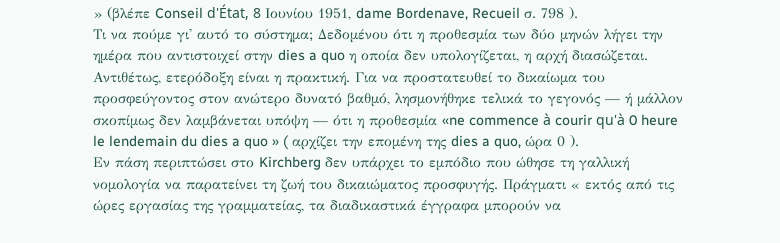» (βλέπε Conseil d'État, 8 Ιουνίου 1951, dame Bordenave, Recueil σ. 798 ).
Τι να πούμε γι' αυτό το σύστημα; Δεδομένου ότι η προθεσμία των δύο μηνών λήγει την ημέρα που αντιστοιχεί στην dies a quo η οποία δεν υπολογίζεται, η αρχή διασώζεται. Αντιθέτως, ετερόδοξη είναι η πρακτική. Για να προστατευθεί το δικαίωμα του προσφεύγοντος στον ανώτερο δυνατό βαθμό, λησμονήθηκε τελικά το γεγονός — ή μάλλον σκοπίμως δεν λαμβάνεται υπόψη — ότι η προθεσμία «ne commence à courir qu'à 0 heure le lendemain du dies a quo » ( αρχίζει την επομένη της dies a quo, ώρα 0 ).
Εν πάση περιπτώσει στο Kirchberg δεν υπάρχει το εμπόδιο που ώθησε τη γαλλική νομολογία να παρατείνει τη ζωή του δικαιώματος προσφυγής. Πράγματι « εκτός από τις ώρες εργασίας της γραμματείας, τα διαδικαστικά έγγραφα μπορούν να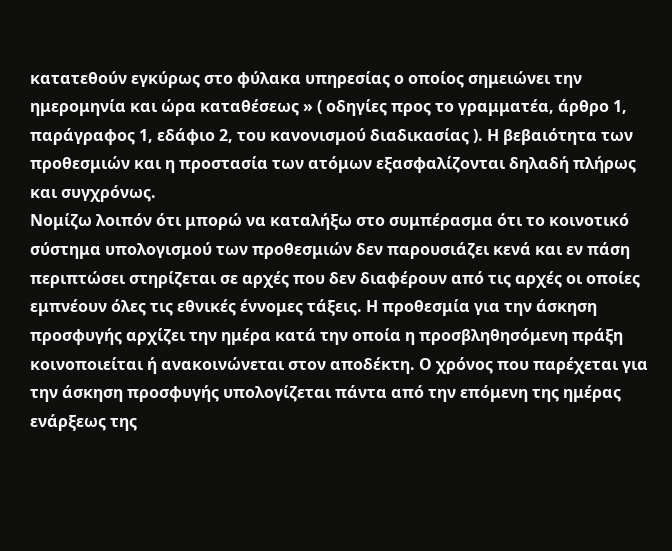κατατεθούν εγκύρως στο φύλακα υπηρεσίας ο οποίος σημειώνει την ημερομηνία και ώρα καταθέσεως » ( οδηγίες προς το γραμματέα, άρθρο 1, παράγραφος 1, εδάφιο 2, του κανονισμού διαδικασίας ). Η βεβαιότητα των προθεσμιών και η προστασία των ατόμων εξασφαλίζονται δηλαδή πλήρως και συγχρόνως.
Νομίζω λοιπόν ότι μπορώ να καταλήξω στο συμπέρασμα ότι το κοινοτικό σύστημα υπολογισμού των προθεσμιών δεν παρουσιάζει κενά και εν πάση περιπτώσει στηρίζεται σε αρχές που δεν διαφέρουν από τις αρχές οι οποίες εμπνέουν όλες τις εθνικές έννομες τάξεις. Η προθεσμία για την άσκηση προσφυγής αρχίζει την ημέρα κατά την οποία η προσβληθησόμενη πράξη κοινοποιείται ή ανακοινώνεται στον αποδέκτη. Ο χρόνος που παρέχεται για την άσκηση προσφυγής υπολογίζεται πάντα από την επόμενη της ημέρας ενάρξεως της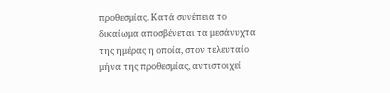προθεσμίας. Κατά συνέπεια το δικαίωμα αποσβένεται τα μεσάνυχτα της ημέρας η οποία, στον τελευταίο μήνα της προθεσμίας, αντιστοιχεί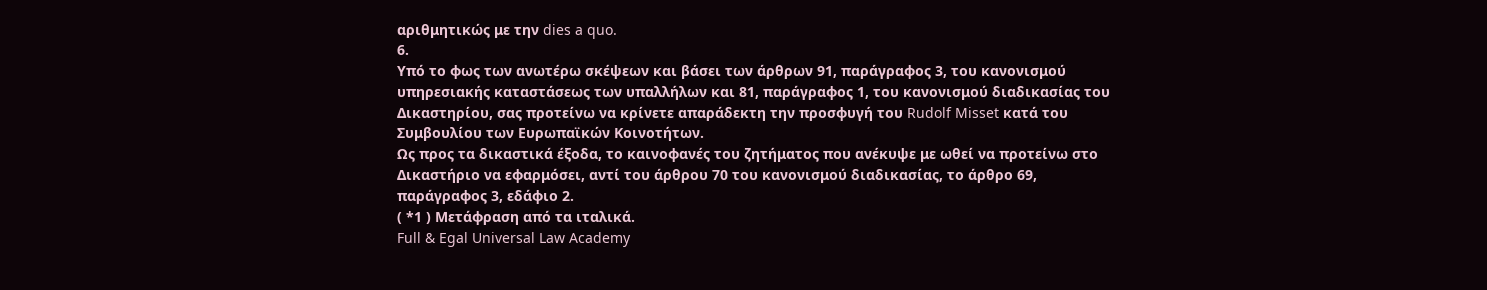αριθμητικώς με την dies a quo.
6.
Υπό το φως των ανωτέρω σκέψεων και βάσει των άρθρων 91, παράγραφος 3, του κανονισμού υπηρεσιακής καταστάσεως των υπαλλήλων και 81, παράγραφος 1, του κανονισμού διαδικασίας του Δικαστηρίου, σας προτείνω να κρίνετε απαράδεκτη την προσφυγή του Rudolf Misset κατά του Συμβουλίου των Ευρωπαϊκών Κοινοτήτων.
Ως προς τα δικαστικά έξοδα, το καινοφανές του ζητήματος που ανέκυψε με ωθεί να προτείνω στο Δικαστήριο να εφαρμόσει, αντί του άρθρου 70 του κανονισμού διαδικασίας, το άρθρο 69, παράγραφος 3, εδάφιο 2.
( *1 ) Μετάφραση από τα ιταλικά.
Full & Egal Universal Law Academy